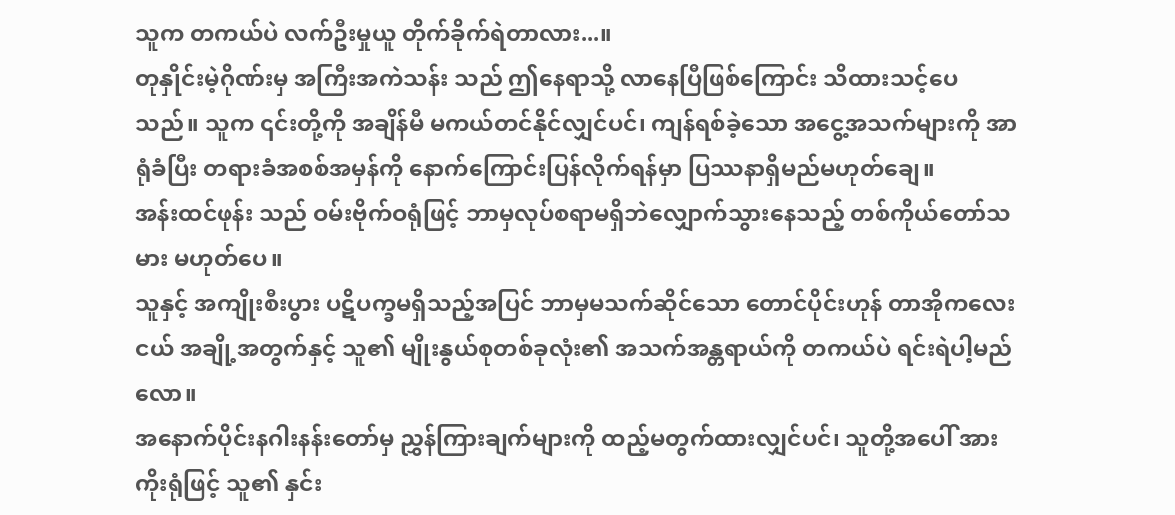သူက တကယ်ပဲ လက်ဦးမှုယူ တိုက်ခိုက်ရဲတာလား...။
တုနှိုင်းမဲ့ဂိုဏ်းမှ အကြီးအကဲသန်း သည် ဤနေရာသို့ လာနေပြီဖြစ်ကြောင်း သိထားသင့်ပေသည်။ သူက ၎င်းတို့ကို အချိန်မီ မကယ်တင်နိုင်လျှင်ပင်၊ ကျန်ရစ်ခဲ့သော အငွေ့အသက်များကို အာရုံခံပြီး တရားခံအစစ်အမှန်ကို နောက်ကြောင်းပြန်လိုက်ရန်မှာ ပြဿနာရှိမည်မဟုတ်ချေ။
အန်းထင်ဖုန်း သည် ဝမ်းဗိုက်ဝရုံဖြင့် ဘာမှလုပ်စရာမရှိဘဲလျှောက်သွားနေသည့် တစ်ကိုယ်တော်သမား မဟုတ်ပေ။
သူနှင့် အကျိုးစီးပွား ပဋိပက္ခမရှိသည့်အပြင် ဘာမှမသက်ဆိုင်သော တောင်ပိုင်းဟုန် တာအိုကလေးငယ် အချို့အတွက်နှင့် သူ၏ မျိုးနွယ်စုတစ်ခုလုံး၏ အသက်အန္တရာယ်ကို တကယ်ပဲ ရင်းရဲပါ့မည်လော။
အနောက်ပိုင်းနဂါးနန်းတော်မှ ညွှန်ကြားချက်များကို ထည့်မတွက်ထားလျှင်ပင်၊ သူတို့အပေါ် အားကိုးရုံဖြင့် သူ၏ နှင်း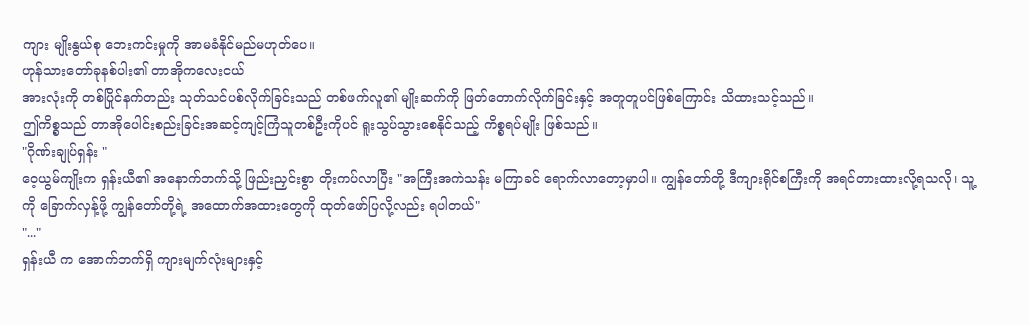ကျား မျိုးနွယ်စု ဘေးကင်းမှုကို အာမခံနိုင်မည်မဟုတ်ပေ။
ဟုန်သားတော်ခုနစ်ပါး၏ တာအိုကလေးငယ်
အားလုံးကို တစ်ပြိုင်နက်တည်း သုတ်သင်ပစ်လိုက်ခြင်းသည် တစ်ဖက်လူ၏ မျိုးဆက်ကို ဖြတ်တောက်လိုက်ခြင်းနှင့် အတူတူပင်ဖြစ်ကြောင်း သိထားသင့်သည်။
ဤကိစ္စသည် တာအိုပေါင်းစည်းခြင်းအဆင့်ကျင့်ကြံသူတစ်ဦးကိုပင် ရူးသွပ်သွားစေနိုင်သည့် ကိစ္စရပ်မျိုး ဖြစ်သည်။
"ဂိုဏ်းချုပ်ရှန်း "
ဝေ့ယွမ်ကျိုးက ရှန်းယီ၏ အနောက်ဘက်သို့ ဖြည်းညှင်းစွာ တိုးကပ်လာပြီး "အကြီးအကဲသန်း မကြာခင် ရောက်လာတော့မှာပါ။ ကျွန်တော်တို့ ဒီကျားရိုင်စကြီးကို အရင်တားထားလို့ရသလို၊ သူ့ကို ခြောက်လှန့်ဖို့ ကျွန်တော်တို့ရဲ့ အထောက်အထားတွေကို ထုတ်ဖော်ပြလို့လည်း ရပါတယ်"
"..."
ရှန်းယီ က အောက်ဘက်ရှိ ကျားမျက်လုံးများနှင့်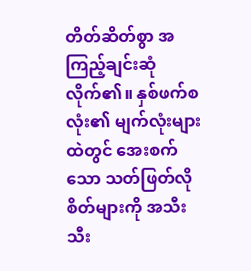တိတ်ဆိတ်စွာ အကြည့်ချင်းဆုံလိုက်၏။ နှစ်ဖက်စလုံး၏ မျက်လုံးများထဲတွင် အေးစက်သော သတ်ဖြတ်လိုစိတ်များကို အသီးသီး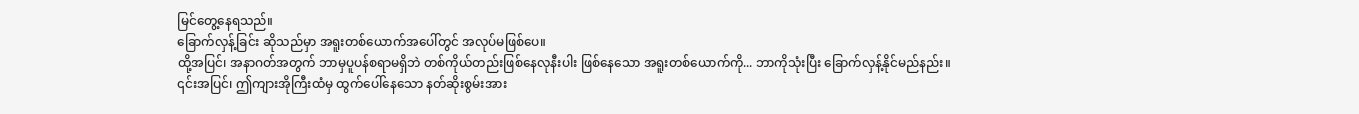မြင်တွေ့နေရသည်။
ခြောက်လှန့်ခြင်း ဆိုသည်မှာ အရူးတစ်ယောက်အပေါ်တွင် အလုပ်မဖြစ်ပေ။
ထို့အပြင်၊ အနာဂတ်အတွက် ဘာမှပူပန်စရာမရှိဘဲ တစ်ကိုယ်တည်းဖြစ်နေလုနီးပါး ဖြစ်နေသော အရူးတစ်ယောက်ကို... ဘာကိုသုံးပြီး ခြောက်လှန့်နိုင်မည်နည်း။
၎င်းအပြင်၊ ဤကျားအိုကြီးထံမှ ထွက်ပေါ်နေသော နတ်ဆိုးစွမ်းအား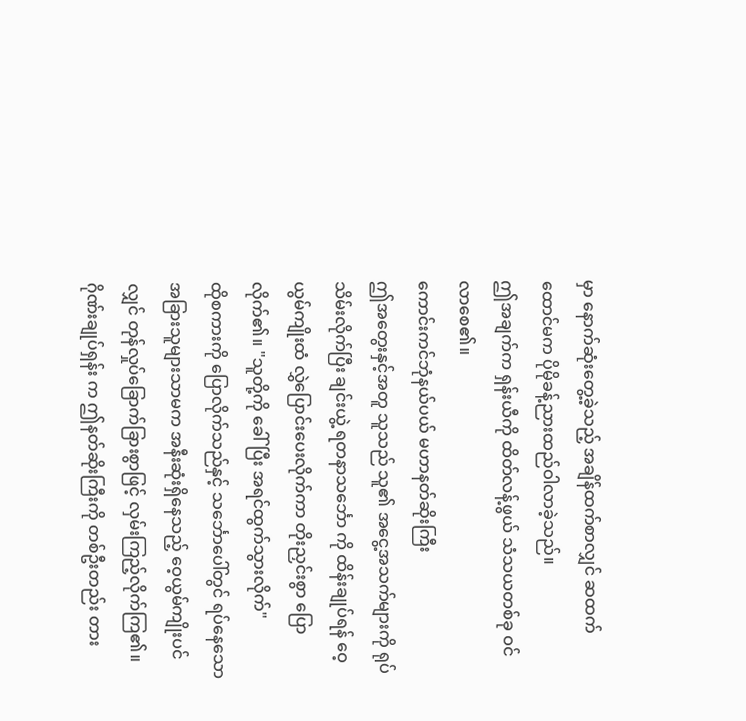မှာ နောက်ဆုံးတွေ့ခဲ့သည့် အချိန်ထက်စာလျှင် ဆထက်ထောင်မက ပိုမိုခန့်ညားထည်ဝါလာခဲ့သည်။
ဤအချက်က ရှန်းယီကို ထိတ်လန့်ဖွယ် သံသယတစ်ခု ဝင်လာစေ၏။
ကောင်းကင်ဘုံနယ်ပယ် မဟာနတ်ဆိုးကြီး
ဤအတွေးနှင့်အတူ သူသည် သူ၏ အငွေ့အသက်များကို ရုပ်သိမ်းလိုက်ပြီး ချင်းယွဲ့ ရတနာသင်္ဘော ကို ထိန်းချုပ်ရန် ဝေ့ယွမ်ကျိုးထံ လွှဲပြောင်းပေးလိုက်ကာ တိုးညှင်းစွာ ပြောလိုက်၏။ "သူတို့ကို ခေါ်ပြီး အရင်ထွက်သွားလိုက်"
ထိုစကားကို ပြောလိုက်သည်နှင့် သင်္ဘောပေါ်တွင် ရပ်နေသော အခြားသူများသာမက အနီးဆုံးရှိနေသည့် ဝေ့ယွမ်ကျိုးပင်လျှင် တုန်လှုပ်ခြောက်ခြားစွာဖြင့် လှမ်းကြည့်လိုက်ကြ၏။
ဂိုဏ်းချုပ်ရှန်း က ဤနတ်ဆိုးကြီးကို တစ်ဦးတည်း တား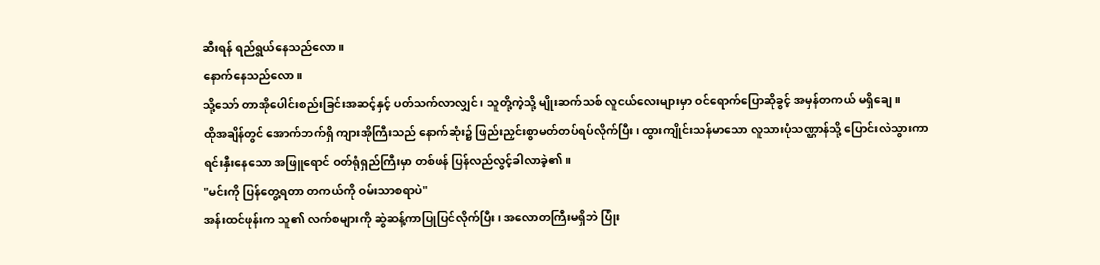ဆီးရန် ရည်ရွယ်နေသည်လော။
နောက်နေသည်လော။
သို့သော် တာအိုပေါင်းစည်းခြင်းအဆင့်နှင့် ပတ်သက်လာလျှင်၊ သူတို့ကဲ့သို့ မျိုးဆက်သစ် လူငယ်လေးများမှာ ဝင်ရောက်ပြောဆိုခွင့် အမှန်တကယ် မရှိချေ။
ထိုအချိန်တွင် အောက်ဘက်ရှိ ကျားအိုကြီးသည် နောက်ဆုံး၌ ဖြည်းညှင်းစွာမတ်တပ်ရပ်လိုက်ပြီး၊ ထွားကျိုင်းသန်မာသော လူသားပုံသဏ္ဌာန်သို့ ပြောင်းလဲသွားကာ ရင်းနှီးနေသော အဖြူရောင် ဝတ်ရုံရှည်ကြီးမှာ တစ်ဖန် ပြန်လည်လွင့်ခါလာခဲ့၏။
"မင်းကို ပြန်တွေ့ရတာ တကယ်ကို ဝမ်းသာစရာပဲ"
အန်းထင်ဖုန်းက သူ၏ လက်စများကို ဆွဲဆန့်ကာပြုပြင်လိုက်ပြီး၊ အလောတကြီးမရှိဘဲ ပြုံး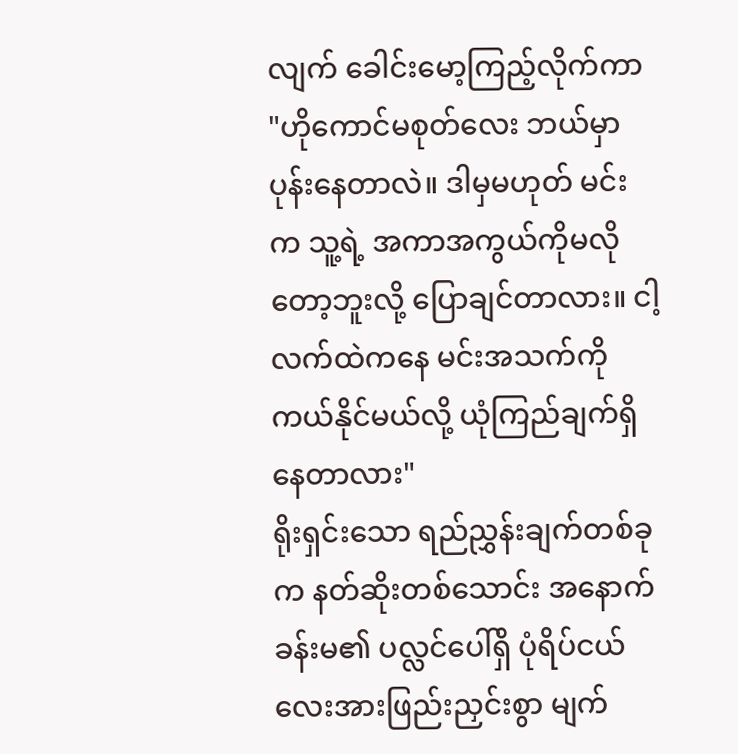လျက် ခေါင်းမော့ကြည့်လိုက်ကာ "ဟိုကောင်မစုတ်လေး ဘယ်မှာပုန်းနေတာလဲ။ ဒါမှမဟုတ် မင်းက သူ့ရဲ့ အကာအကွယ်ကိုမလိုတော့ဘူးလို့ ပြောချင်တာလား။ ငါ့လက်ထဲကနေ မင်းအသက်ကို ကယ်နိုင်မယ်လို့ ယုံကြည်ချက်ရှိနေတာလား"
ရိုးရှင်းသော ရည်ညွှန်းချက်တစ်ခုက နတ်ဆိုးတစ်သောင်း အနောက်ခန်းမ၏ ပလ္လင်ပေါ်ရှိ ပုံရိပ်ငယ်လေးအားဖြည်းညှင်းစွာ မျက်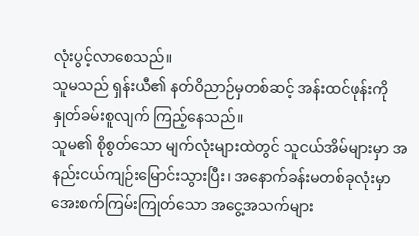လုံးပွင့်လာစေသည်။
သူမသည် ရှန်းယီ၏ နတ်ဝိညာဉ်မှတစ်ဆင့် အန်းထင်ဖုန်းကို နှုတ်ခမ်းစူလျက် ကြည့်နေသည်။
သူမ၏ စိုစွတ်သော မျက်လုံးများထဲတွင် သူငယ်အိမ်များမှာ အနည်းငယ်ကျဉ်းမြောင်းသွားပြီး၊ အနောက်ခန်းမတစ်ခုလုံးမှာ အေးစက်ကြမ်းကြုတ်သော အငွေ့အသက်များ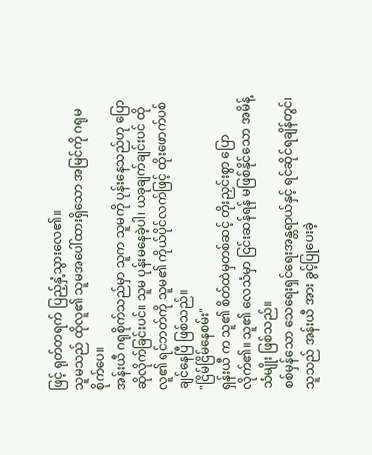ဖြင့် ရုတ်တရက် ပြည့်နှံ့သွားလေ၏။
သူမသည် ထိုလူ၏ သူမအပေါ်ထားရှိသော အမြင်ကို ဂရုမစိုက်ပေ။
အန်းယီ ဂရုစိုက်သည်မှာ သူက သူမကို ပုန်းနေသည်ဟု ပြောဆိုလိုက်ခြင်းပင်။ သူမ ပုန်းမနေခဲ့ပါ၊ ယခုချက်ချင်းပင် ထိုလူ၏ ရင်ဘတ်ကို သူမ၏ ကိုယ်ပိုင်လက်ဖြင့် ထိုးဖောက်ပစ်ချင်နေပြီ ဖြစ်သည်။
"ငြိမ်ငြိမ်နေစမ်း"
ရှန်းယီ က သူ၏ စိတ်ထဲမှတစ်ဆင့် တိုးညှင်းစွာ ပြောလိုက်၏။ သူ၏ လေသံမှာ ငြင်းဆန်ရန် မဖြစ်နိုင်သော အမိန့်သံမျိုး ဖြစ်သည်။
စစ်မှန်သော သေရေးရှင်ရေးအန္တရာယ်နှင့် ရင်ဆိုင်ရချိန်တွင်၊ သူသည် အန်းယီ အား ခွင့်ပြုပေးခဲ့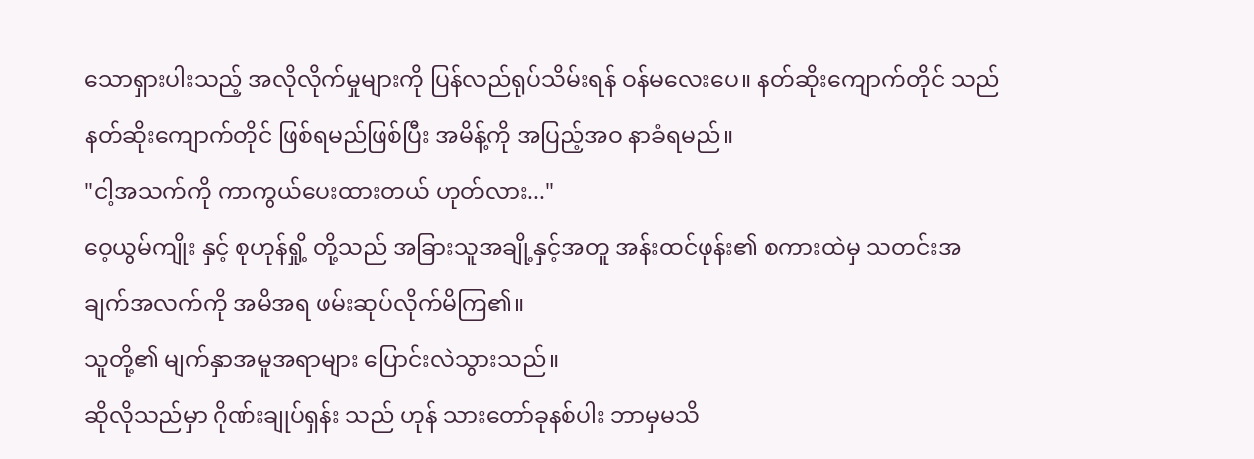သောရှားပါးသည့် အလိုလိုက်မှုများကို ပြန်လည်ရုပ်သိမ်းရန် ဝန်မလေးပေ။ နတ်ဆိုးကျောက်တိုင် သည် နတ်ဆိုးကျောက်တိုင် ဖြစ်ရမည်ဖြစ်ပြီး အမိန့်ကို အပြည့်အဝ နာခံရမည်။
"ငါ့အသက်ကို ကာကွယ်ပေးထားတယ် ဟုတ်လား..."
ဝေ့ယွမ်ကျိုး နှင့် စုဟုန်ရှို့ တို့သည် အခြားသူအချို့နှင့်အတူ အန်းထင်ဖုန်း၏ စကားထဲမှ သတင်းအချက်အလက်ကို အမိအရ ဖမ်းဆုပ်လိုက်မိကြ၏။
သူတို့၏ မျက်နှာအမူအရာများ ပြောင်းလဲသွားသည်။
ဆိုလိုသည်မှာ ဂိုဏ်းချုပ်ရှန်း သည် ဟုန် သားတော်ခုနစ်ပါး ဘာမှမသိ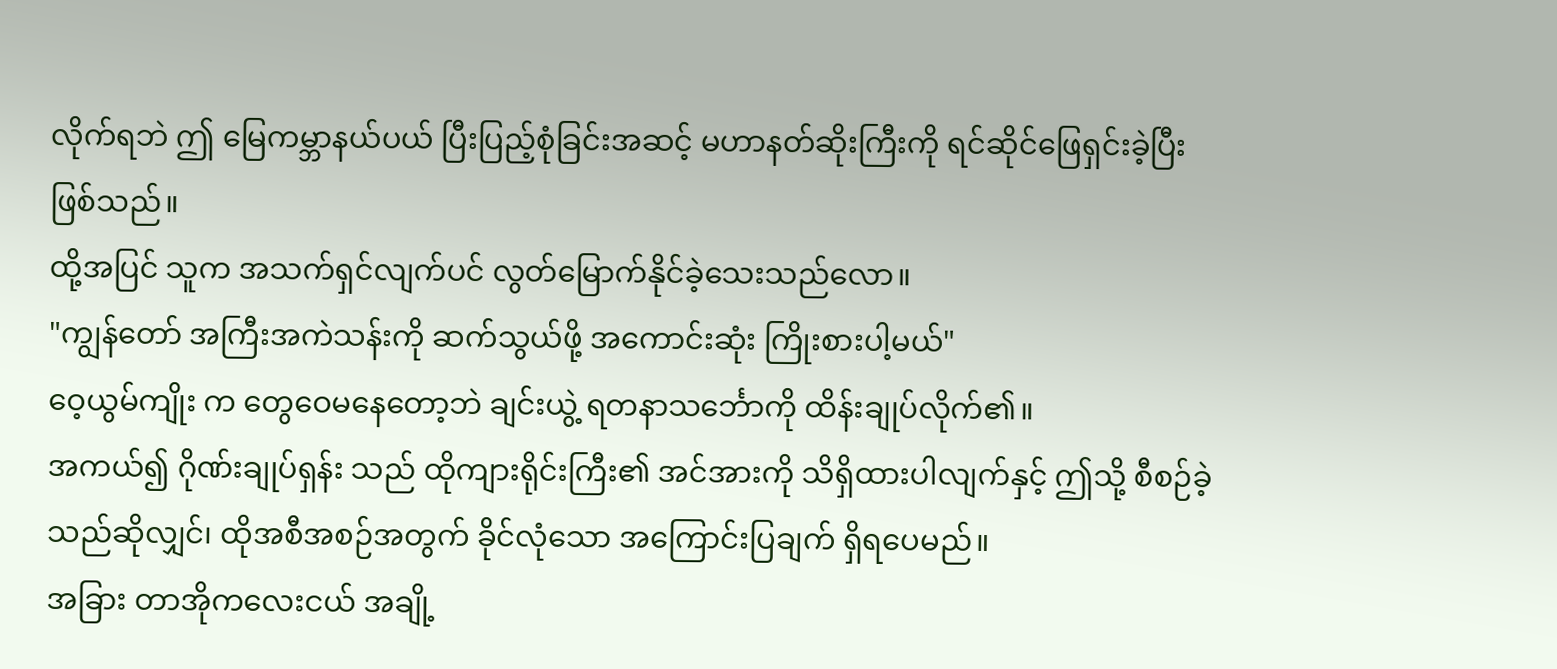လိုက်ရဘဲ ဤ မြေကမ္ဘာနယ်ပယ် ပြီးပြည့်စုံခြင်းအဆင့် မဟာနတ်ဆိုးကြီးကို ရင်ဆိုင်ဖြေရှင်းခဲ့ပြီး ဖြစ်သည်။
ထို့အပြင် သူက အသက်ရှင်လျက်ပင် လွတ်မြောက်နိုင်ခဲ့သေးသည်လော။
"ကျွန်တော် အကြီးအကဲသန်းကို ဆက်သွယ်ဖို့ အကောင်းဆုံး ကြိုးစားပါ့မယ်"
ဝေ့ယွမ်ကျိုး က တွေဝေမနေတော့ဘဲ ချင်းယွဲ့ ရတနာသင်္ဘောကို ထိန်းချုပ်လိုက်၏။
အကယ်၍ ဂိုဏ်းချုပ်ရှန်း သည် ထိုကျားရိုင်းကြီး၏ အင်အားကို သိရှိထားပါလျက်နှင့် ဤသို့ စီစဉ်ခဲ့သည်ဆိုလျှင်၊ ထိုအစီအစဉ်အတွက် ခိုင်လုံသော အကြောင်းပြချက် ရှိရပေမည်။
အခြား တာအိုကလေးငယ် အချို့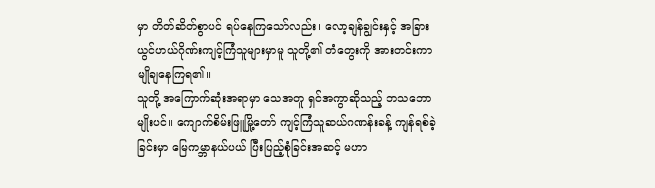မှာ တိတ်ဆိတ်စွာပင် ရပ်နေကြသော်လည်း၊ လော့ချန်ချွင်းနှင့် အခြား ယွင်ဟယ်ဂိုဏ်းကျင့်ကြံသူများမှာမူ သူတို့၏ တံတွေးကို အားတင်းကာ မျိုချနေကြရ၏။
သူတို့ အကြောက်ဆုံးအရာမှာ သေအတူ ရှင်အကွာဆိုသည့် ဘသဘောမျိုးပင်။ ကျောက်စိမ်းဖြူမြို့တော် ကျင့်ကြံသူဆယ်ဂဏန်းခန့် ကျန်ရစ်ခဲ့ခြင်းမှာ မြေကမ္ဘာနယ်ပယ် ပြီးပြည့်စုံခြင်းအဆင့် မဟာ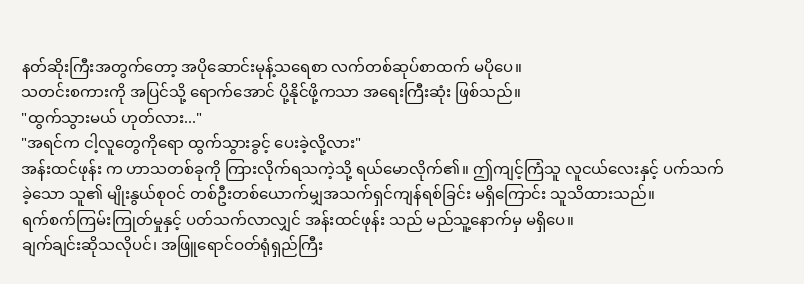နတ်ဆိုးကြီးအတွက်တော့ အပိုဆောင်းမုန့်သရေစာ လက်တစ်ဆုပ်စာထက် မပိုပေ။
သတင်းစကားကို အပြင်သို့ ရောက်အောင် ပို့နိုင်ဖို့ကသာ အရေးကြီးဆုံး ဖြစ်သည်။
"ထွက်သွားမယ် ဟုတ်လား..."
"အရင်က ငါ့လူတွေကိုရော ထွက်သွားခွင့် ပေးခဲ့လို့လား"
အန်းထင်ဖုန်း က ဟာသတစ်ခုကို ကြားလိုက်ရသကဲ့သို့ ရယ်မောလိုက်၏။ ဤကျင့်ကြံသူ လူငယ်လေးနှင့် ပက်သက်ခဲ့သော သူ၏ မျိုးနွယ်စုဝင် တစ်ဦးတစ်ယောက်မျှအသက်ရှင်ကျန်ရစ်ခြင်း မရှိကြောင်း သူသိထားသည်။
ရက်စက်ကြမ်းကြုတ်မှုနှင့် ပတ်သက်လာလျှင် အန်းထင်ဖုန်း သည် မည်သူ့နောက်မှ မရှိပေ။
ချက်ချင်းဆိုသလိုပင်၊ အဖြူရောင်ဝတ်ရုံရှည်ကြီး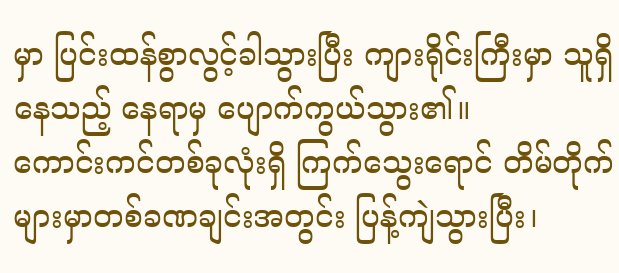မှာ ပြင်းထန်စွာလွင့်ခါသွားပြီး ကျားရိုင်းကြီးမှာ သူရှိနေသည့် နေရာမှ ပျောက်ကွယ်သွား၏။
ကောင်းကင်တစ်ခုလုံးရှိ ကြက်သွေးရောင် တိမ်တိုက်များမှာတစ်ခဏချင်းအတွင်း ပြန့်ကျဲသွားပြီး၊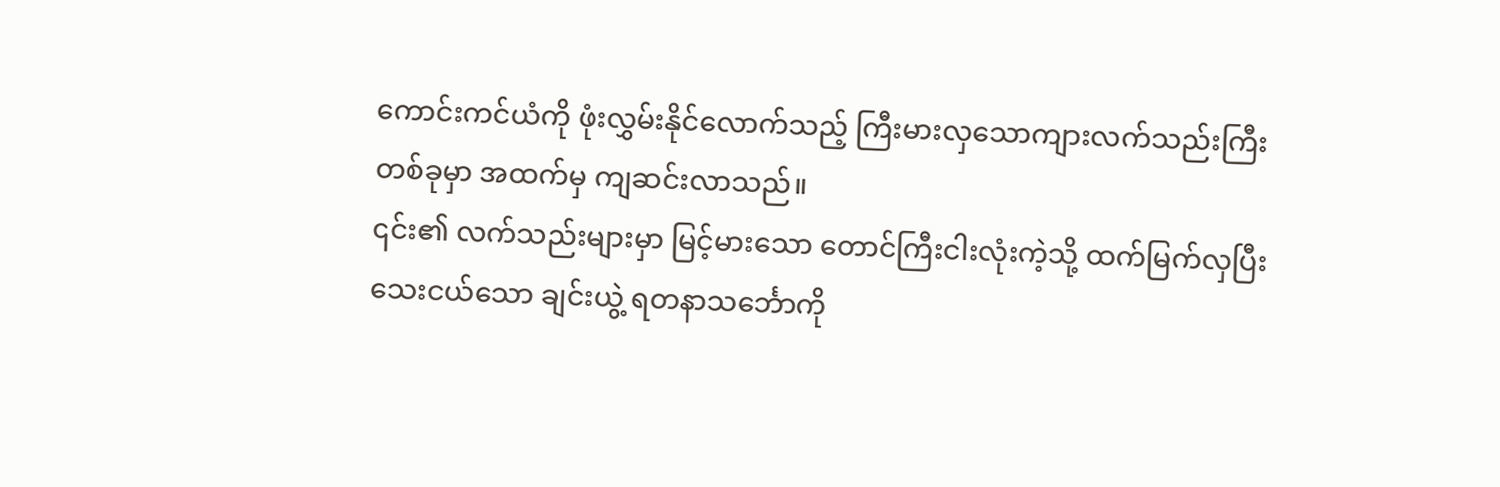ကောင်းကင်ယံကို ဖုံးလွှမ်းနိုင်လောက်သည့် ကြီးမားလှသောကျားလက်သည်းကြီး တစ်ခုမှာ အထက်မှ ကျဆင်းလာသည်။
၎င်း၏ လက်သည်းများမှာ မြင့်မားသော တောင်ကြီးငါးလုံးကဲ့သို့ ထက်မြက်လှပြီး သေးငယ်သော ချင်းယွဲ့ ရတနာသင်္ဘောကို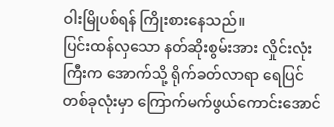ဝါးမြိုပစ်ရန် ကြိုးစားနေသည်။
ပြင်းထန်လှသော နတ်ဆိုးစွမ်းအား လှိုင်းလုံးကြီးက အောက်သို့ ရိုက်ခတ်လာရာ ရေပြင်တစ်ခုလုံးမှာ ကြောက်မက်ဖွယ်ကောင်းအောင်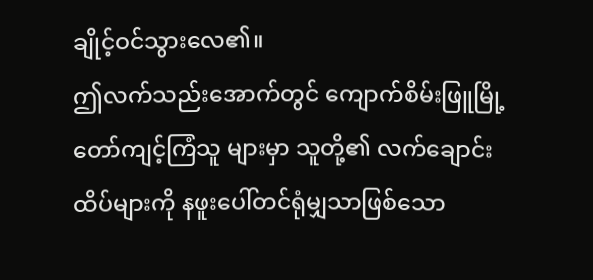ချိုင့်ဝင်သွားလေ၏။
ဤလက်သည်းအောက်တွင် ကျောက်စိမ်းဖြူမြို့တော်ကျင့်ကြံသူ များမှာ သူတို့၏ လက်ချောင်းထိပ်များကို နဖူးပေါ်တင်ရုံမျှသာဖြစ်သော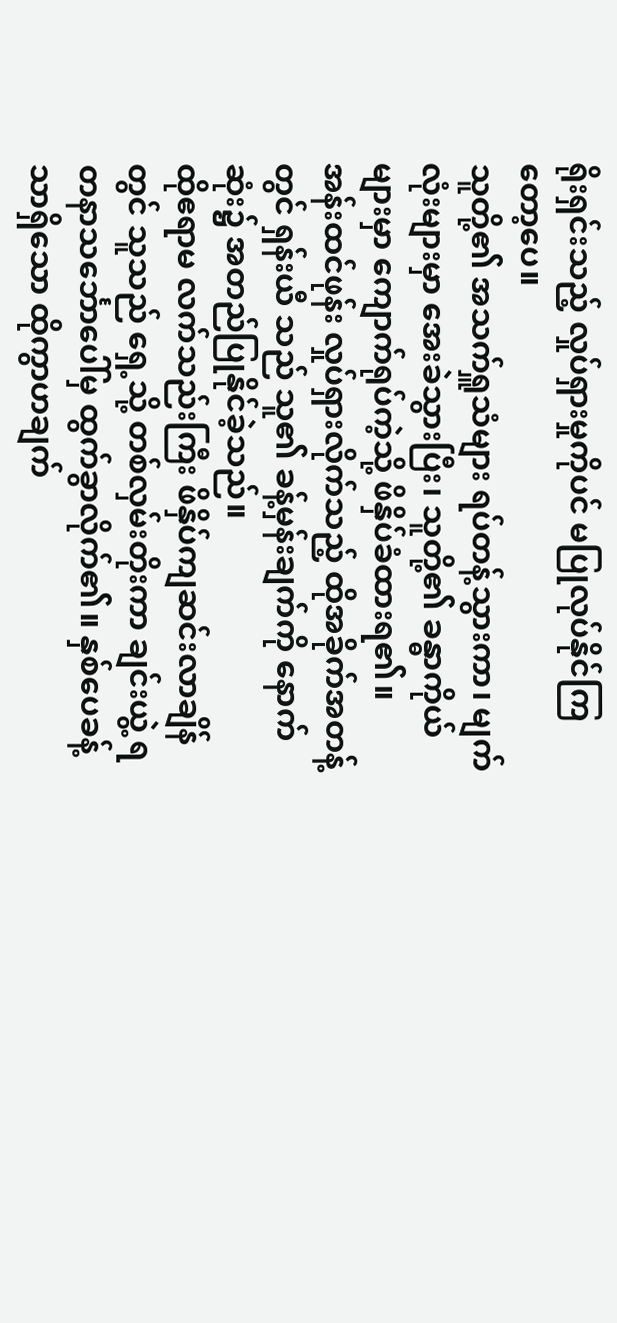ရိုးရှင်းသည့် လှုပ်ရှားမှုကိုပင် မပြုလုပ်နိုင်ကြတော့ပေ။
သူတို့၏ အသက်ရှူသံများ ရပ်တန့်သွားကာ၊ မျက်လုံးများမှာ အေးခဲသွားပြီး၊ သူတို့၏ ခန္ဓာကိုယ်များမှာ ကျောက်ရုပ်ကဲ့သို့ ဖိနှိပ်ခံထားရ၏။
အန်းထင်ဖုန်း လှုပ်ရှားလိုက်သည့် ထိုအခိုက်အတန့်တွင် ရှန်းယီ သည် သူ၏ ခန့်မှန်းချက်ကို နောက်ဆုံး၌ အတည်ပြုနိုင်ခဲ့သည်။
ထိုဧရာမ လက်သည်းကြီး ဖိနှိပ်ကျဆင်းလာချိန်တွင် သူသည် ရှေ့သို့ တစ်လှမ်းတိုးကာ ချင်းယွဲ့ ရတနာသင်္ဘောပေါ်မှ ထွက်ခွာလိုက်၏။ နှစ်ပေခန့်သာရှိသော ထိုကွာဟချက်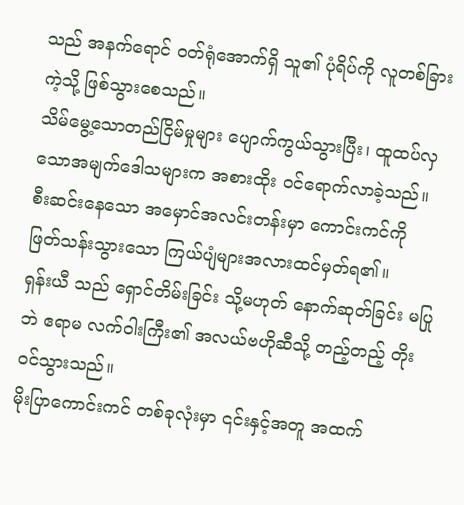သည် အနက်ရောင် ဝတ်ရုံအောက်ရှိ သူ၏ ပုံရိပ်ကို လူတစ်ခြားကဲ့သို့ ဖြစ်သွားစေသည်။
သိမ်မွေ့သောတည်ငြိမ်မှုများ ပျောက်ကွယ်သွားပြီး၊ ထူထပ်လှသောအမျက်ဒေါသများက အစားထိုး ဝင်ရောက်လာခဲ့သည်။
စီးဆင်းနေသော အမှောင်အလင်းတန်းမှာ ကောင်းကင်ကို ဖြတ်သန်းသွားသော ကြယ်ပျံများအလားထင်မှတ်ရ၏။
ရှန်းယီ သည် ရှောင်တိမ်းခြင်း သို့မဟုတ် နောက်ဆုတ်ခြင်း မပြုဘဲ ဧရာမ လက်ဝါးကြီး၏ အလယ်ဗဟိုဆီသို့ တည့်တည့် တိုးဝင်သွားသည်။
မိုးပြာကောင်းကင် တစ်ခုလုံးမှာ ၎င်းနှင့်အတူ အထက်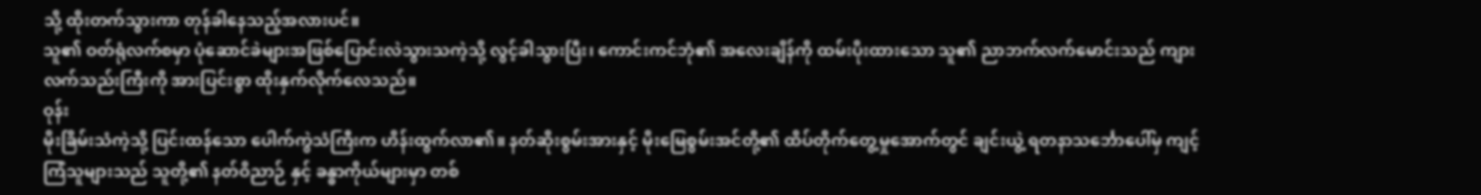သို့ ထိုးတက်သွားကာ တုန်ခါနေသည့်အလားပင်။
သူ၏ ဝတ်ရုံလက်စမှာ ပုံဆောင်ခဲများအဖြစ်ပြောင်းလဲသွားသကဲ့သို့ လွင့်ခါသွားပြီး၊ ကောင်းကင်ဘုံ၏ အလေးချိန်ကို ထမ်းပိုးထားသော သူ၏ ညာဘက်လက်မောင်းသည် ကျားလက်သည်းကြီးကို အားပြင်းစွာ ထိုးနှက်လိုက်လေသည်။
ဝုန်း
မိုးခြိမ်းသံကဲ့သို့ ပြင်းထန်သော ပေါက်ကွဲသံကြီးက ဟိန်းထွက်လာ၏။ နတ်ဆိုးစွမ်းအားနှင့် မိုးမြေစွမ်းအင်တို့၏ ထိပ်တိုက်တွေ့မှုအောက်တွင် ချင်းယွဲ့ ရတနာသင်္ဘောပေါ်မှ ကျင့်ကြံသူများသည် သူတို့၏ နတ်ဝိညာဉ် နှင့် ခန္ဓာကိုယ်များမှာ တစ်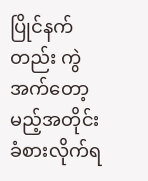ပြိုင်နက်တည်း ကွဲအက်တော့မည့်အတိုင်း ခံစားလိုက်ရ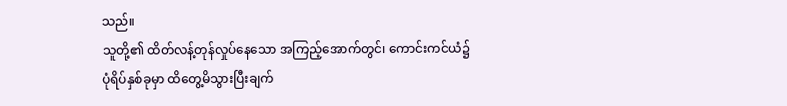သည်။
သူတို့၏ ထိတ်လန့်တုန်လှုပ်နေသော အကြည့်အောက်တွင်၊ ကောင်းကင်ယံ၌ ပုံရိပ်နှစ်ခုမှာ ထိတွေ့မိသွားပြီးချက်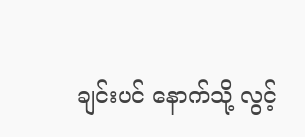ချင်းပင် နောက်သို့ လွင့်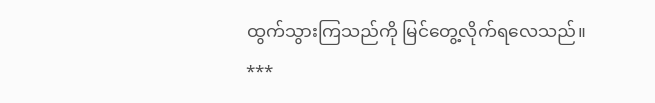ထွက်သွားကြသည်ကို မြင်တွေ့လိုက်ရလေသည်။
***